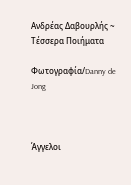Ανδρέας Δαβουρλής ~ Τέσσερα Ποιήματα

Φωτογραφία/Danny de Jong



Άγγελοι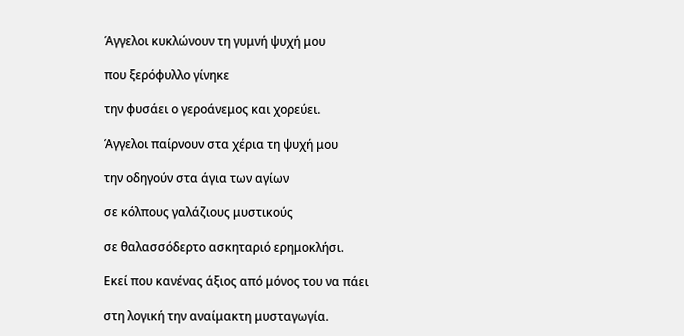Άγγελοι κυκλώνουν τη γυμνή ψυχή μου

που ξερόφυλλο γίνηκε

την φυσάει ο γεροάνεμος και χορεύει.

Άγγελοι παίρνουν στα χέρια τη ψυχή μου

την οδηγούν στα άγια των αγίων

σε κόλπους γαλάζιους μυστικούς

σε θαλασσόδερτο ασκηταριό ερημοκλήσι.

Εκεί που κανένας άξιος από μόνος του να πάει

στη λογική την αναίμακτη μυσταγωγία.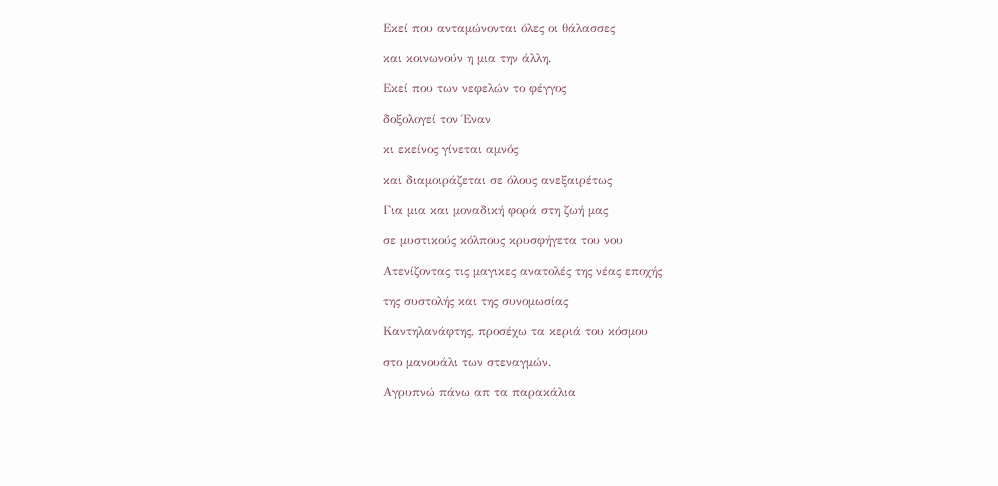Εκεί που ανταμώνονται όλες οι θάλασσες

και κοινωνούν η μια την άλλη.

Εκεί που των νεφελών το φέγγος

δοξολογεί τον Έναν

κι εκείνος γίνεται αμνός

και διαμοιράζεται σε όλους ανεξαιρέτως

Για μια και μοναδική φορά στη ζωή μας

σε μυστικούς κόλπους κρυσφήγετα του νου

Ατενίζοντας τις μαγικες ανατολές της νέας εποχής

της συστολής και της συνομωσίας

Καντηλανάφτης, προσέχω τα κεριά του κόσμου

στο μανουάλι των στεναγμών.

Αγρυπνώ πάνω απ τα παρακάλια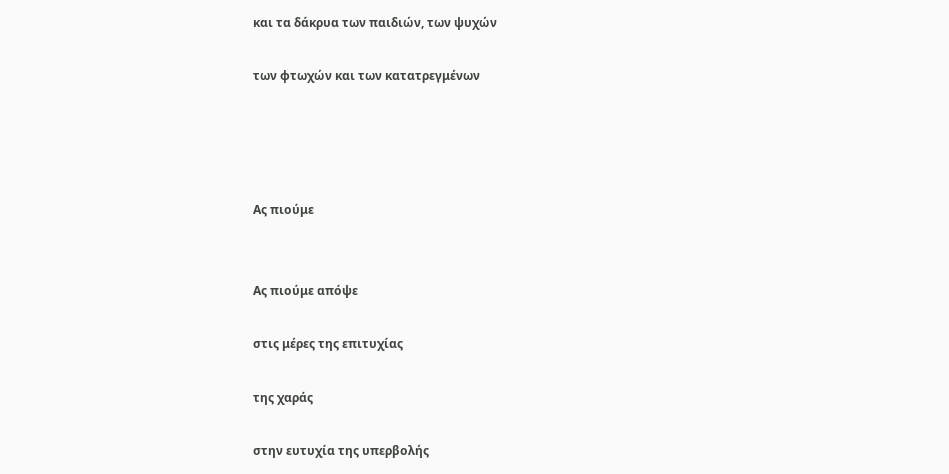και τα δάκρυα των παιδιών, των ψυχών

των φτωχών και των κατατρεγμένων




Ας πιούμε


Ας πιούμε απόψε

στις μέρες της επιτυχίας

της χαράς

στην ευτυχία της υπερβολής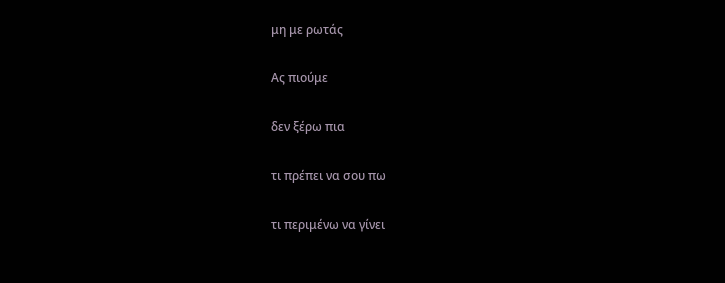μη με ρωτάς

Ας πιούμε

δεν ξέρω πια

τι πρέπει να σου πω

τι περιμένω να γίνει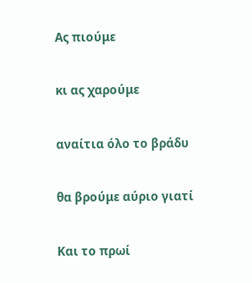Ας πιούμε

κι ας χαρούμε

αναίτια όλο το βράδυ

θα βρούμε αύριο γιατί

Και το πρωί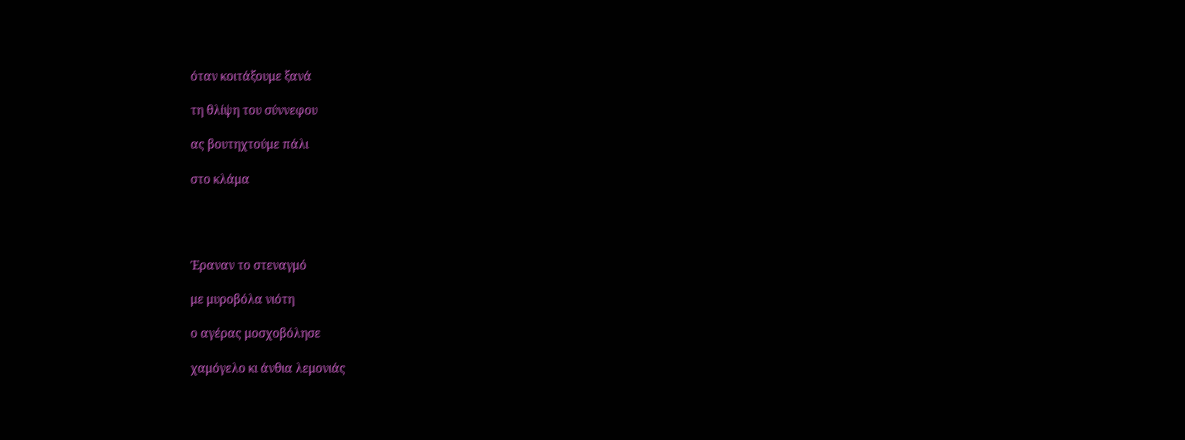όταν κοιτάξουμε ξανά

τη θλίψη του σύννεφου

ας βουτηχτούμε πάλι

στο κλάμα




Έραναν το στεναγμό

με μυροβόλα νιότη

ο αγέρας μοσχοβόλησε

χαμόγελο κι άνθια λεμονιάς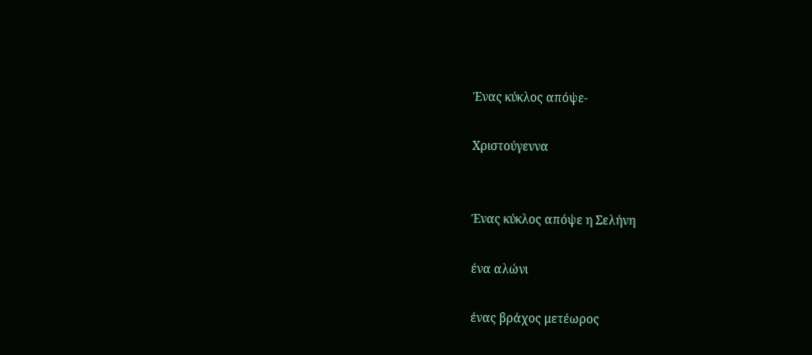Ένας κύκλος απόψε-

Χριστούγεννα


Ένας κύκλος απόψε η Σελήνη

ένα αλώνι

ένας βράχος μετέωρος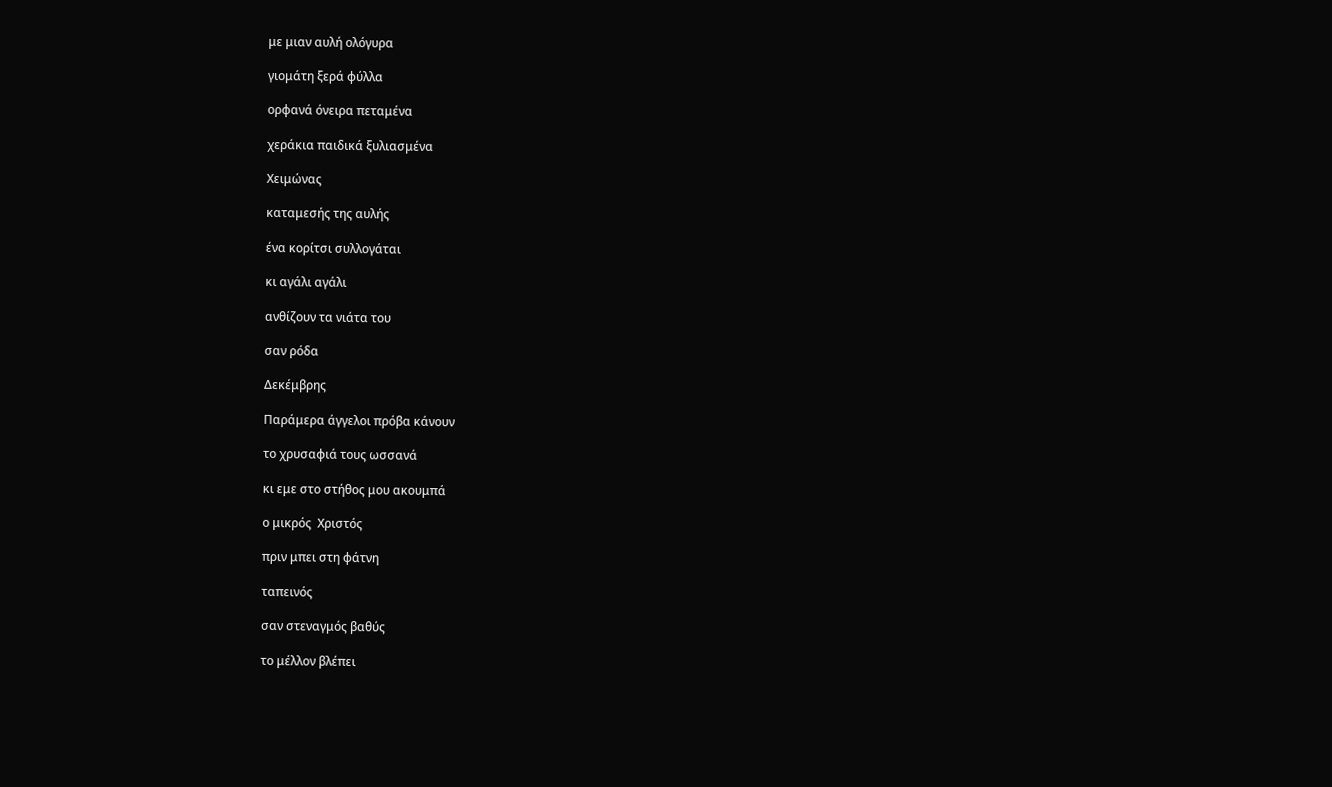με μιαν αυλή ολόγυρα

γιομάτη ξερά φύλλα

ορφανά όνειρα πεταμένα

χεράκια παιδικά ξυλιασμένα

Χειμώνας

καταμεσής της αυλής

ένα κορίτσι συλλογάται

κι αγάλι αγάλι

ανθίζουν τα νιάτα του

σαν ρόδα

Δεκέμβρης

Παράμερα άγγελοι πρόβα κάνουν

το χρυσαφιά τους ωσσανά

κι εμε στο στήθος μου ακουμπά

ο μικρός  Χριστός

πριν μπει στη φάτνη

ταπεινός

σαν στεναγμός βαθύς

το μέλλον βλέπει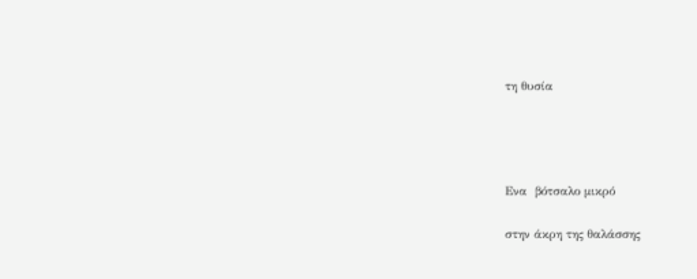τη θυσία




Ενα  βότσαλο μικρό

στην άκρη της θαλάσσης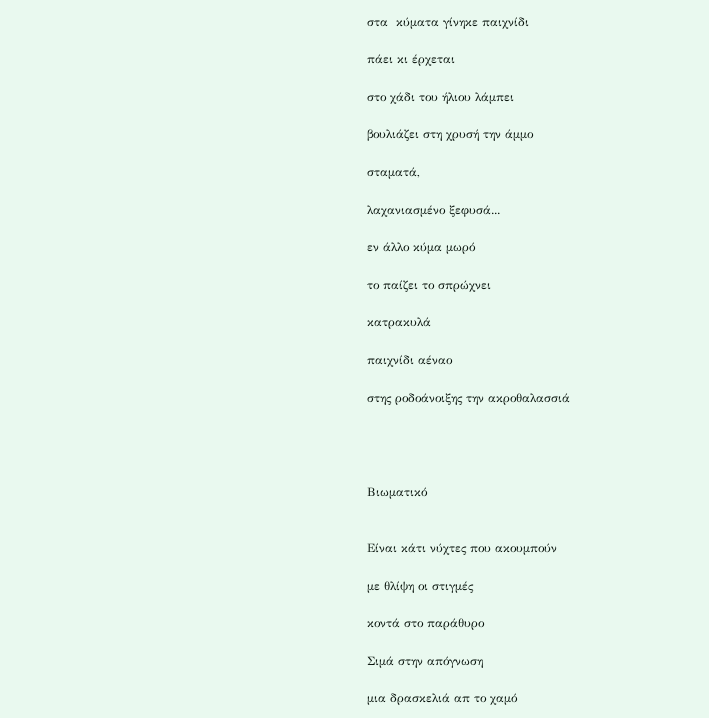στα  κύματα γίνηκε παιχνίδι

πάει κι έρχεται

στο χάδι του ήλιου λάμπει

βουλιάζει στη χρυσή την άμμο

σταματά,

λαχανιασμένο ξεφυσά...

εν άλλο κύμα μωρό

το παίζει το σπρώχνει

κατρακυλά

παιχνίδι αέναο

στης ροδοάνοιξης την ακροθαλασσιά




Βιωματικό


Είναι κάτι νύχτες που ακουμπούν

με θλίψη οι στιγμές

κοντά στο παράθυρο

Σιμά στην απόγνωση

μια δρασκελιά απ το χαμό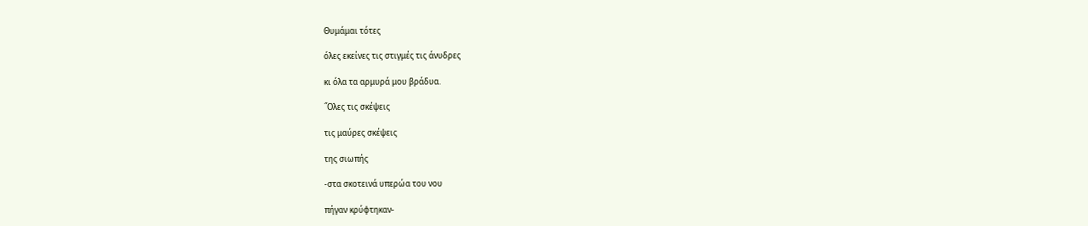Θυμάμαι τότες

όλες εκείνες τις στιγμές τις άνυδρες

κι όλα τα αρμυρά μου βράδυα.

´Όλες τις σκέψεις

τις μαύρες σκέψεις

της σιωπής

-στα σκοτεινά υπερώα του νου

πήγαν κρύφτηκαν-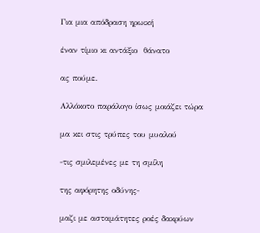Για μια απόδραση ηρωική

έναν τίμιο κι αντάξιο  θάνατο

ας πούμε.

Αλλόκοτο παράλογο ίσως μοιάζει τώρα

μα κει στις τρύπες του μυαλού

-τις σμιλεμένες με τη σμίλη

της αφόρητης οδύνης-

μαζι με ασταμάτητες ροές δακρύων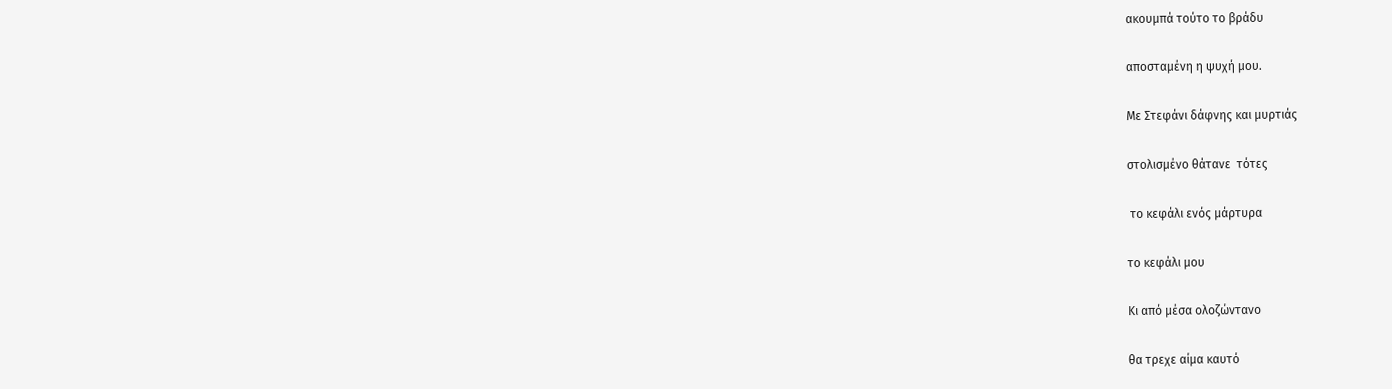ακουμπά τούτο το βράδυ

αποσταμένη η ψυχή μου.

Με Στεφάνι δάφνης και μυρτιάς

στολισμένο θάτανε  τότες

 το κεφάλι ενός μάρτυρα

το κεφάλι μου

Κι από μέσα ολοζώντανο

θα τρεχε αίμα καυτό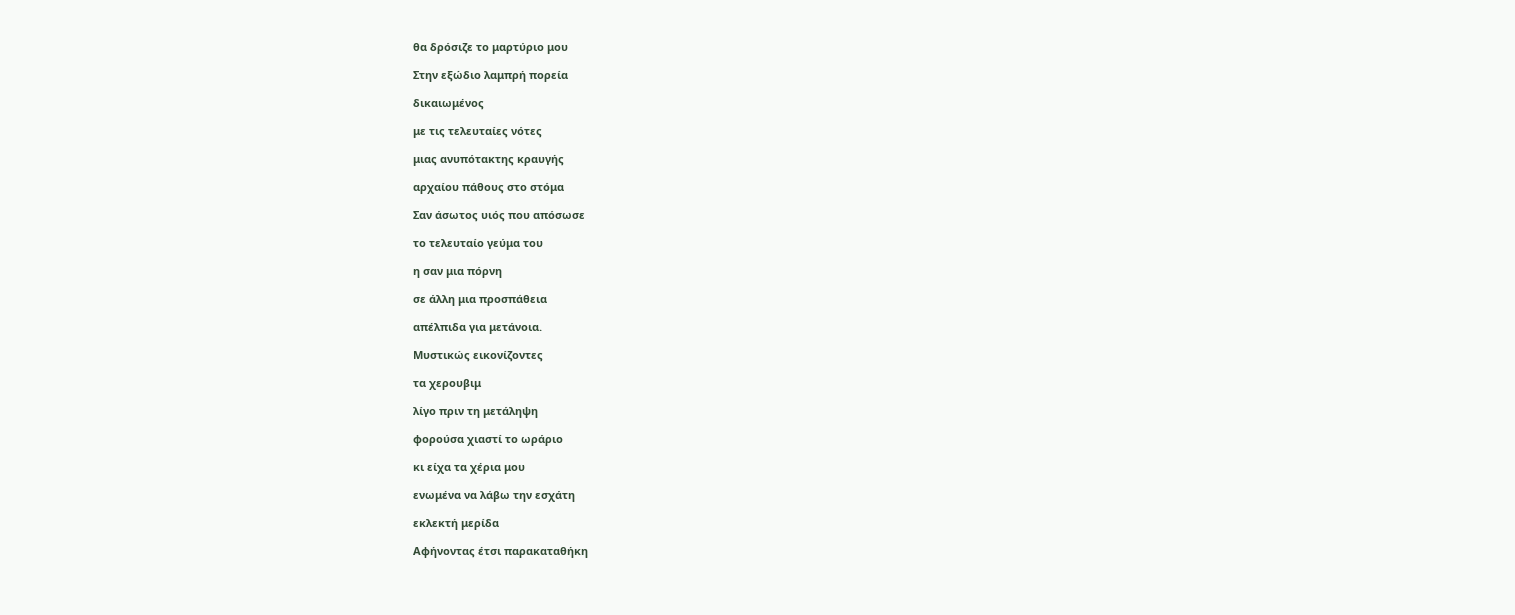θα δρόσιζε το μαρτύριο μου

Στην εξώδιο λαμπρή πορεία

δικαιωμένος

με τις τελευταίες νότες

μιας ανυπότακτης κραυγής

αρχαίου πάθους στο στόμα

Σαν άσωτος υιός που απόσωσε

το τελευταίο γεύμα του

η σαν μια πόρνη

σε άλλη μια προσπάθεια

απέλπιδα για μετάνοια.

Μυστικώς εικονίζοντες

τα χερουβιμ

λίγο πριν τη μετάληψη

φορούσα χιαστί το ωράριο

κι είχα τα χέρια μου

ενωμένα να λάβω την εσχάτη

εκλεκτή μερίδα

Αφήνοντας έτσι παρακαταθήκη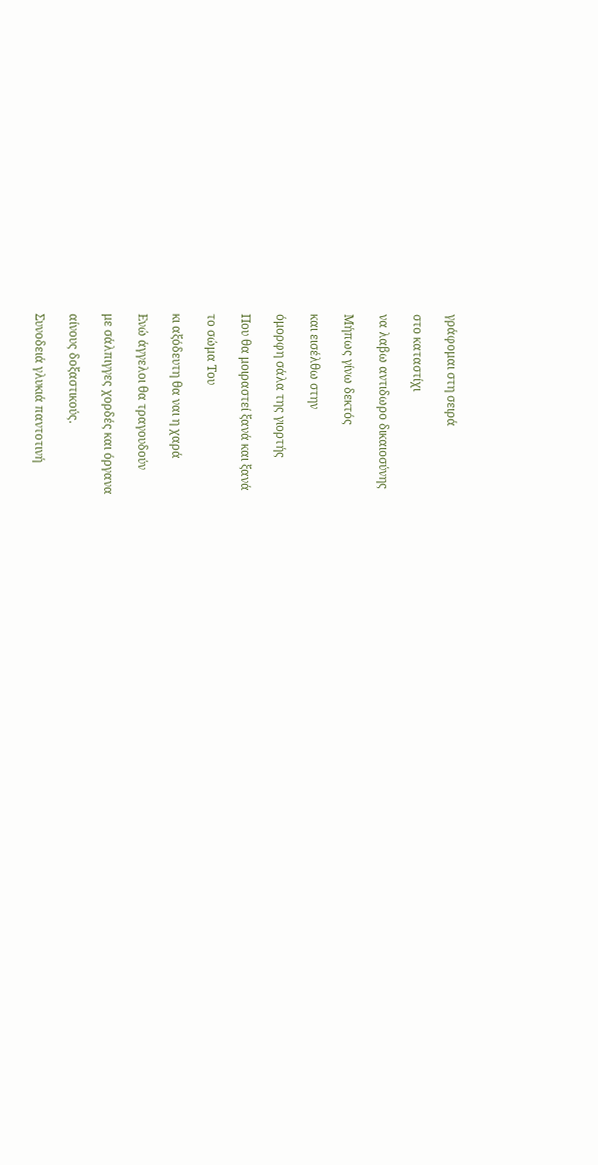γράφομαι στη σειρά

στο καταστίχι

να λαβω αντιδωρο δικαιοσύνης

Μήπως γίνω δεκτός

και εισέλθω στην

όμορφη σάλα της γιορτής

Που θα μοιραστεί ξανά και ξανά

το σώμα Του

κι αξόδευτη θα ναι η χαρά

Ενώ άγγελοι θα τραγουδούν

με σάλπιγγες χορδές και όργανα

αίνους δοξαστικούς.

Συνοδειά γλυκιά παντοτινή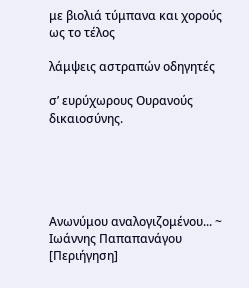με βιολιά τύμπανα και χορούς ως το τέλος

λάμψεις αστραπών οδηγητές

σ’ ευρύχωρους Ουρανούς δικαιοσύνης.





Ανωνύμου αναλογιζομένου... ~ Ιωάννης Παπαπανάγου [Περιήγηση]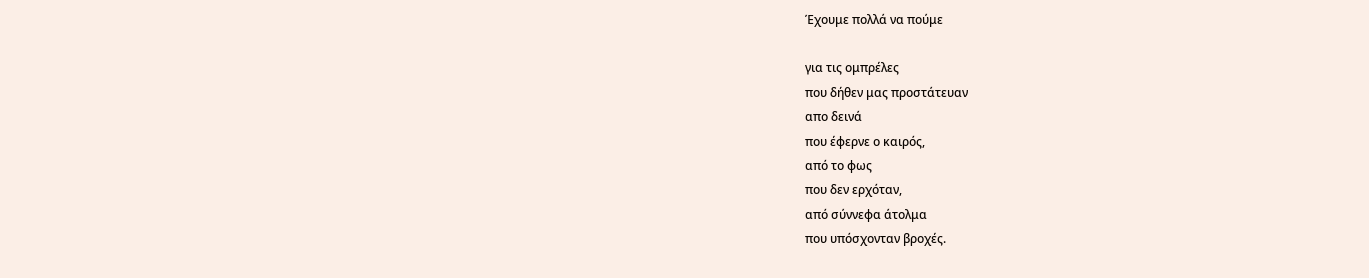Έχουμε πολλά να πούμε

για τις ομπρέλες
που δήθεν μας προστάτευαν
απο δεινά
που έφερνε ο καιρός,
από το φως
που δεν ερχόταν,
από σύννεφα άτολμα
που υπόσχονταν βροχές.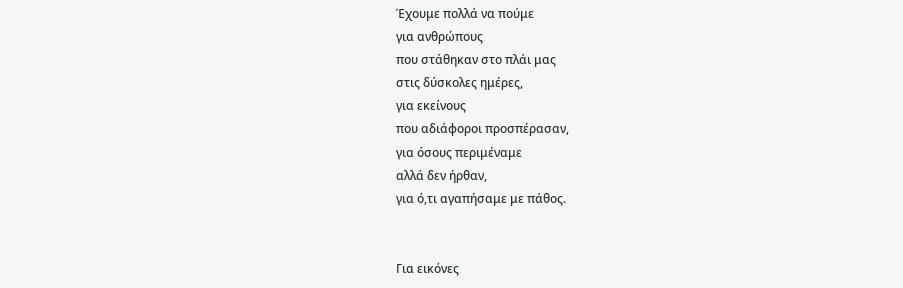Έχουμε πολλά να πούμε
για ανθρώπους
που στάθηκαν στο πλάι μας
στις δύσκολες ημέρες,
για εκείνους
που αδιάφοροι προσπέρασαν,
για όσους περιμέναμε
αλλά δεν ήρθαν,
για ό,τι αγαπήσαμε με πάθος.


Για εικόνες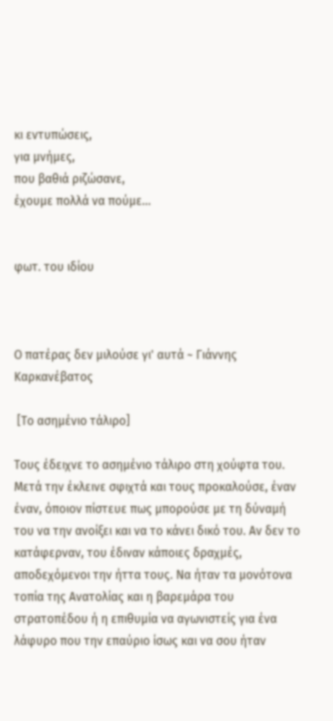κι εντυπώσεις,
για μνήμες,
που βαθιά ριζώσανε,
έχουμε πολλά να πούμε...


φωτ. του ιδίου



Ο πατέρας δεν μιλούσε γι' αυτά ~ Γιάννης Καρκανέβατος

 [Το ασημένιο τάλιρο]

Τους έδειχνε το ασημένιο τάλιρο στη χούφτα του. Μετά την έκλεινε σφιχτά και τους προκαλούσε, έναν έναν, όποιον πίστευε πως μπορούσε με τη δύναμή του να την ανοίξει και να το κάνει δικό του. Αν δεν το κατάφερναν, του έδιναν κάποιες δραχμές, αποδεχόμενοι την ήττα τους. Να ήταν τα μονότονα τοπία της Ανατολίας και η βαρεμάρα του στρατοπέδου ή η επιθυμία να αγωνιστείς για ένα λάφυρο που την επαύριο ίσως και να σου ήταν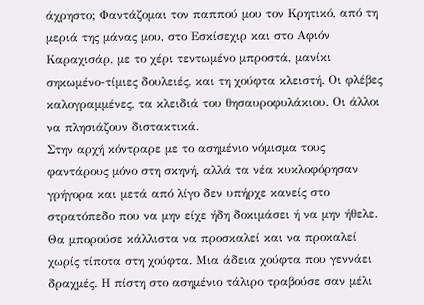άχρηστο; Φαντάζομαι τον παππού μου τον Κρητικό, από τη μεριά της μάνας μου, στο Εσκίσεχιρ και στο Αφιόν Καραχισάρ, με το χέρι τεντωμένο μπροστά, μανίκι σηκωμένο-τίμιες δουλειές, και τη χούφτα κλειστή. Οι φλέβες καλογραμμένες, τα κλειδιά του θησαυροφυλάκιου. Οι άλλοι να πλησιάζουν διστακτικά.
Στην αρχή κόντραρε με το ασημένιο νόμισμα τους φαντάρους μόνο στη σκηνή, αλλά τα νέα κυκλοφόρησαν γρήγορα και μετά από λίγο δεν υπήρχε κανείς στο στρατόπεδο που να μην είχε ήδη δοκιμάσει ή να μην ήθελε. Θα μπορούσε κάλλιστα να προσκαλεί και να προκαλεί χωρίς τίποτα στη χούφτα. Μια άδεια χούφτα που γεννάει δραχμές. Η πίστη στο ασημένιο τάλιρο τραβούσε σαν μέλι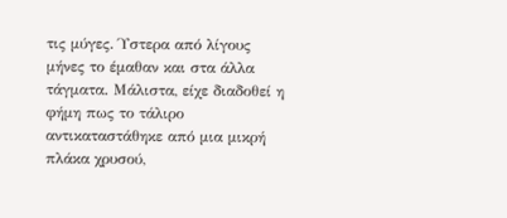τις μύγες. Ύστερα από λίγους μήνες το έμαθαν και στα άλλα τάγματα. Μάλιστα, είχε διαδοθεί η φήμη πως το τάλιρο αντικαταστάθηκε από μια μικρή πλάκα χρυσού,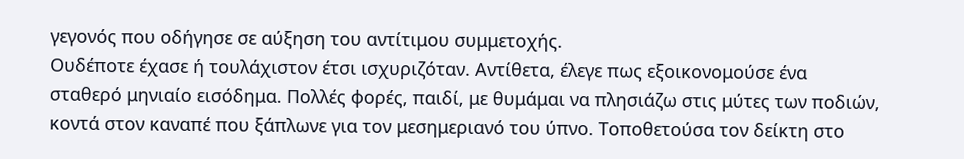γεγονός που οδήγησε σε αύξηση του αντίτιμου συμμετοχής.
Ουδέποτε έχασε ή τουλάχιστον έτσι ισχυριζόταν. Αντίθετα, έλεγε πως εξοικονομούσε ένα σταθερό μηνιαίο εισόδημα. Πολλές φορές, παιδί, με θυμάμαι να πλησιάζω στις μύτες των ποδιών, κοντά στον καναπέ που ξάπλωνε για τον μεσημεριανό του ύπνο. Τοποθετούσα τον δείκτη στο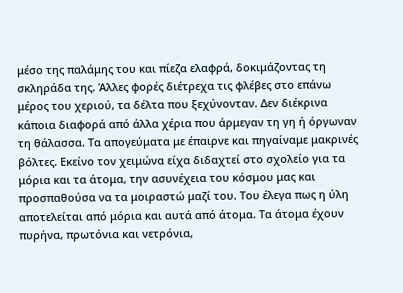μέσο της παλάμης του και πίεζα ελαφρά, δοκιμάζοντας τη σκληράδα της. Άλλες φορές διέτρεχα τις φλέβες στο επάνω μέρος του χεριού, τα δέλτα που ξεχύνονταν. Δεν διέκρινα κάποια διαφορά από άλλα χέρια που άρμεγαν τη γη ή όργωναν τη θάλασσα. Τα απογεύματα με έπαιρνε και πηγαίναμε μακρινές βόλτες. Εκείνο τον χειμώνα είχα διδαχτεί στο σχολείο για τα μόρια και τα άτομα, την ασυνέχεια του κόσμου μας και προσπαθούσα να τα μοιραστώ μαζί του. Του έλεγα πως η ύλη αποτελείται από μόρια και αυτά από άτομα. Τα άτομα έχουν πυρήνα, πρωτόνια και νετρόνια,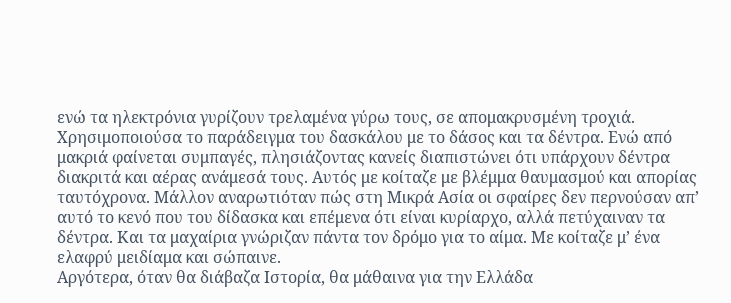ενώ τα ηλεκτρόνια γυρίζουν τρελαμένα γύρω τους, σε απομακρυσμένη τροχιά. Χρησιμοποιούσα το παράδειγμα του δασκάλου με το δάσος και τα δέντρα. Ενώ από μακριά φαίνεται συμπαγές, πλησιάζοντας κανείς διαπιστώνει ότι υπάρχουν δέντρα διακριτά και αέρας ανάμεσά τους. Αυτός με κοίταζε με βλέμμα θαυμασμού και απορίας ταυτόχρονα. Μάλλον αναρωτιόταν πώς στη Μικρά Ασία οι σφαίρες δεν περνούσαν απ’ αυτό το κενό που του δίδασκα και επέμενα ότι είναι κυρίαρχο, αλλά πετύχαιναν τα δέντρα. Και τα μαχαίρια γνώριζαν πάντα τον δρόμο για το αίμα. Με κοίταζε μ’ ένα ελαφρύ μειδίαμα και σώπαινε.
Αργότερα, όταν θα διάβαζα Ιστορία, θα μάθαινα για την Ελλάδα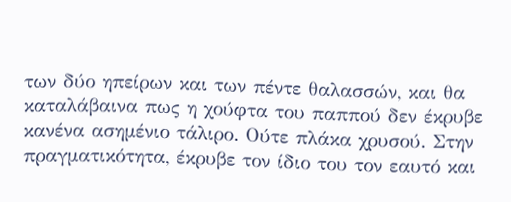των δύο ηπείρων και των πέντε θαλασσών, και θα καταλάβαινα πως η χούφτα του παππού δεν έκρυβε κανένα ασημένιο τάλιρο. Ούτε πλάκα χρυσού. Στην πραγματικότητα, έκρυβε τον ίδιο του τον εαυτό και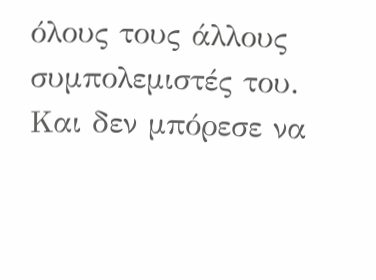όλους τους άλλους συμπολεμιστές του. Και δεν μπόρεσε να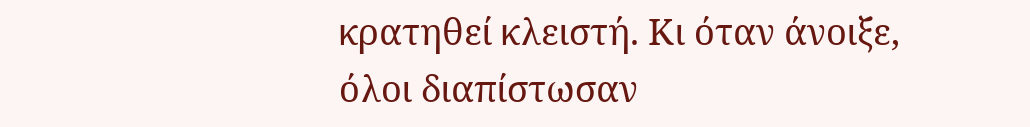κρατηθεί κλειστή. Κι όταν άνοιξε, όλοι διαπίστωσαν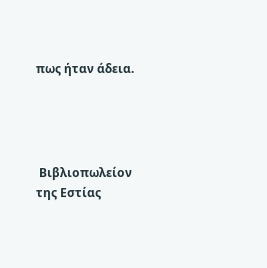πως ήταν άδεια.




 Βιβλιοπωλείον της Εστίας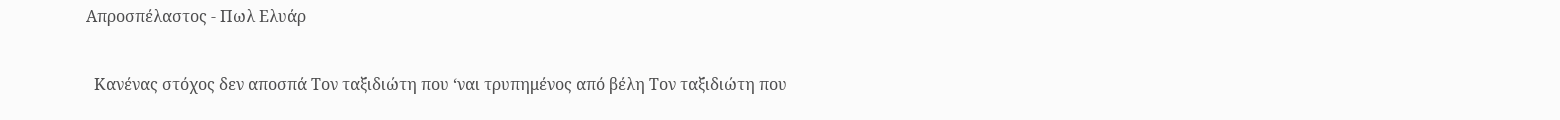Απροσπέλαστος - Πωλ Ελυάρ

  Κανένας στόχος δεν αποσπά Τον ταξιδιώτη που ‘ναι τρυπημένος από βέλη Τον ταξιδιώτη που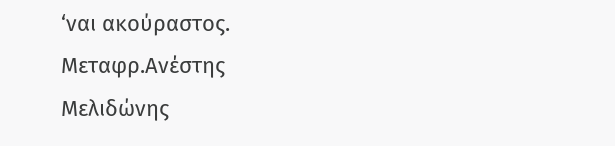‘ναι ακούραστος. Μεταφρ.Ανέστης Μελιδώνης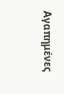Αγαπημένες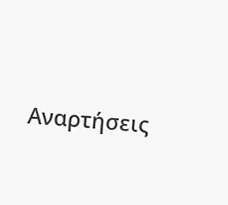Αναρτήσεις